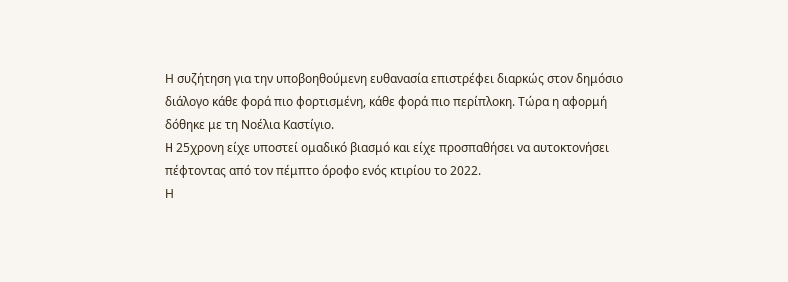Η συζήτηση για την υποβοηθούμενη ευθανασία επιστρέφει διαρκώς στον δημόσιο διάλογο κάθε φορά πιο φορτισμένη, κάθε φορά πιο περίπλοκη. Τώρα η αφορμή δόθηκε με τη Νοέλια Καστίγιο.
H 25χρονη είχε υποστεί ομαδικό βιασμό και είχε προσπαθήσει να αυτοκτονήσει πέφτοντας από τον πέμπτο όροφο ενός κτιρίου το 2022.
Η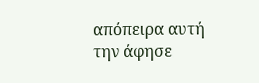απόπειρα αυτή την άφησε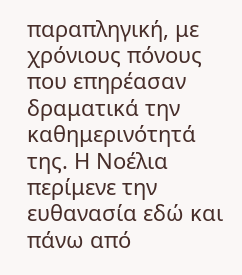παραπληγική, με χρόνιους πόνους που επηρέασαν δραματικά την καθημερινότητά της. Η Νοέλια περίμενε την ευθανασία εδώ και πάνω από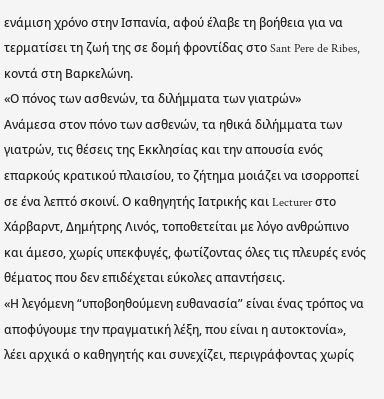ενάμιση χρόνο στην Ισπανία, αφού έλαβε τη βοήθεια για να τερματίσει τη ζωή της σε δομή φροντίδας στο Sant Pere de Ribes, κοντά στη Βαρκελώνη.
«Ο πόνος των ασθενών, τα διλήμματα των γιατρών»
Ανάμεσα στον πόνο των ασθενών, τα ηθικά διλήμματα των γιατρών, τις θέσεις της Εκκλησίας και την απουσία ενός επαρκούς κρατικού πλαισίου, το ζήτημα μοιάζει να ισορροπεί σε ένα λεπτό σκοινί. Ο καθηγητής Ιατρικής και Lecturer στο Χάρβαρντ, Δημήτρης Λινός, τοποθετείται με λόγο ανθρώπινο και άμεσο, χωρίς υπεκφυγές, φωτίζοντας όλες τις πλευρές ενός θέματος που δεν επιδέχεται εύκολες απαντήσεις.
«Η λεγόμενη “υποβοηθούμενη ευθανασία” είναι ένας τρόπος να αποφύγουμε την πραγματική λέξη, που είναι η αυτοκτονία», λέει αρχικά ο καθηγητής και συνεχίζει, περιγράφοντας χωρίς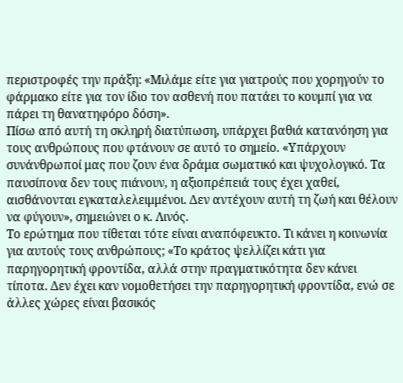περιστροφές την πράξη: «Μιλάμε είτε για γιατρούς που χορηγούν το φάρμακο είτε για τον ίδιο τον ασθενή που πατάει το κουμπί για να πάρει τη θανατηφόρο δόση».
Πίσω από αυτή τη σκληρή διατύπωση, υπάρχει βαθιά κατανόηση για τους ανθρώπους που φτάνουν σε αυτό το σημείο. «Υπάρχουν συνάνθρωποί μας που ζουν ένα δράμα σωματικό και ψυχολογικό. Τα παυσίπονα δεν τους πιάνουν, η αξιοπρέπειά τους έχει χαθεί, αισθάνονται εγκαταλελειμμένοι. Δεν αντέχουν αυτή τη ζωή και θέλουν να φύγουν», σημειώνει ο κ. Λινός.
Το ερώτημα που τίθεται τότε είναι αναπόφευκτο. Τι κάνει η κοινωνία για αυτούς τους ανθρώπους; «Το κράτος ψελλίζει κάτι για παρηγορητική φροντίδα, αλλά στην πραγματικότητα δεν κάνει τίποτα. Δεν έχει καν νομοθετήσει την παρηγορητική φροντίδα, ενώ σε άλλες χώρες είναι βασικός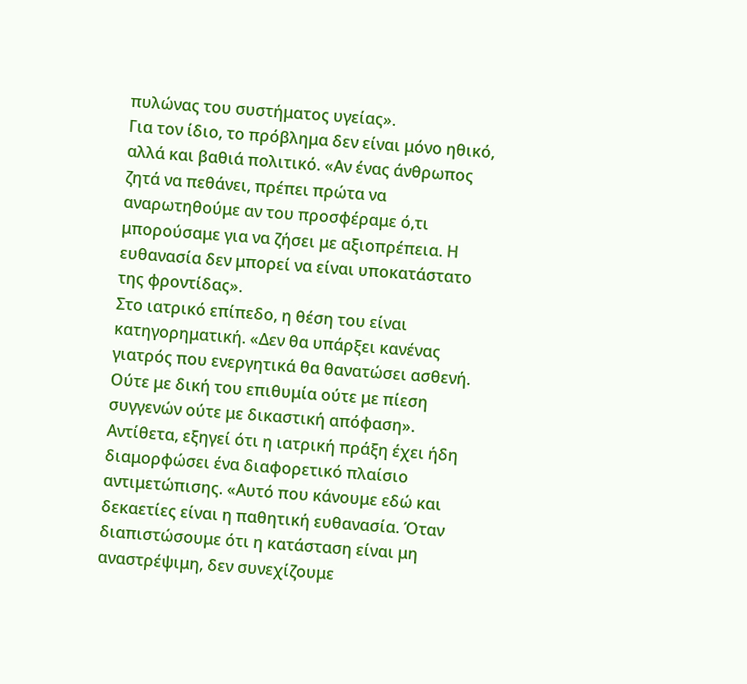πυλώνας του συστήματος υγείας».
Για τον ίδιο, το πρόβλημα δεν είναι μόνο ηθικό, αλλά και βαθιά πολιτικό. «Αν ένας άνθρωπος ζητά να πεθάνει, πρέπει πρώτα να αναρωτηθούμε αν του προσφέραμε ό,τι μπορούσαμε για να ζήσει με αξιοπρέπεια. Η ευθανασία δεν μπορεί να είναι υποκατάστατο της φροντίδας».
Στο ιατρικό επίπεδο, η θέση του είναι κατηγορηματική. «Δεν θα υπάρξει κανένας γιατρός που ενεργητικά θα θανατώσει ασθενή. Ούτε με δική του επιθυμία ούτε με πίεση συγγενών ούτε με δικαστική απόφαση». Αντίθετα, εξηγεί ότι η ιατρική πράξη έχει ήδη διαμορφώσει ένα διαφορετικό πλαίσιο αντιμετώπισης. «Αυτό που κάνουμε εδώ και δεκαετίες είναι η παθητική ευθανασία. Όταν διαπιστώσουμε ότι η κατάσταση είναι μη αναστρέψιμη, δεν συνεχίζουμε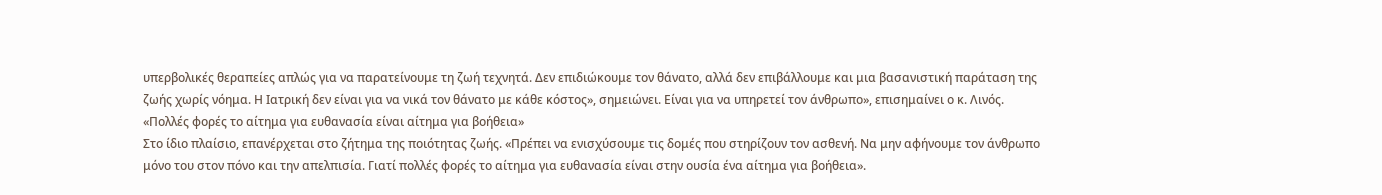υπερβολικές θεραπείες απλώς για να παρατείνουμε τη ζωή τεχνητά. Δεν επιδιώκουμε τον θάνατο, αλλά δεν επιβάλλουμε και μια βασανιστική παράταση της ζωής χωρίς νόημα. Η Ιατρική δεν είναι για να νικά τον θάνατο με κάθε κόστος», σημειώνει. Είναι για να υπηρετεί τον άνθρωπο», επισημαίνει ο κ. Λινός.
«Πολλές φορές το αίτημα για ευθανασία είναι αίτημα για βοήθεια»
Στο ίδιο πλαίσιο, επανέρχεται στο ζήτημα της ποιότητας ζωής. «Πρέπει να ενισχύσουμε τις δομές που στηρίζουν τον ασθενή. Να μην αφήνουμε τον άνθρωπο μόνο του στον πόνο και την απελπισία. Γιατί πολλές φορές το αίτημα για ευθανασία είναι στην ουσία ένα αίτημα για βοήθεια».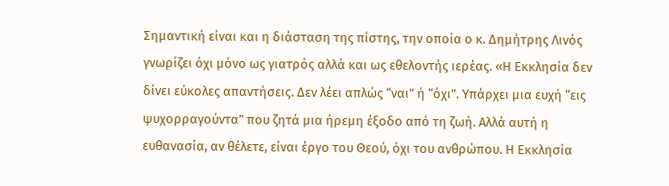Σημαντική είναι και η διάσταση της πίστης, την οποία ο κ. Δημήτρης Λινός γνωρίζει όχι μόνο ως γιατρός αλλά και ως εθελοντής ιερέας. «Η Εκκλησία δεν δίνει εύκολες απαντήσεις. Δεν λέει απλώς “ναι” ή “όχι”. Υπάρχει μια ευχή “εις ψυχορραγούντα” που ζητά μια ήρεμη έξοδο από τη ζωή. Αλλά αυτή η ευθανασία, αν θέλετε, είναι έργο του Θεού, όχι του ανθρώπου. Η Εκκλησία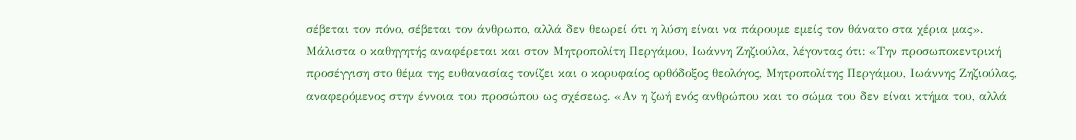σέβεται τον πόνο, σέβεται τον άνθρωπο, αλλά δεν θεωρεί ότι η λύση είναι να πάρουμε εμείς τον θάνατο στα χέρια μας».
Μάλιστα ο καθηγητής αναφέρεται και στον Μητροπολίτη Περγάμου, Ιωάννη Ζηζιούλα, λέγοντας ότι: «Την προσωποκεντρική προσέγγιση στο θέμα της ευθανασίας τονίζει και ο κορυφαίος ορθόδοξος θεολόγος, Μητροπολίτης Περγάμου, Ιωάννης Ζηζιούλας, αναφερόμενος στην έννοια του προσώπου ως σχέσεως. «Αν η ζωή ενός ανθρώπου και το σώμα του δεν είναι κτήμα του, αλλά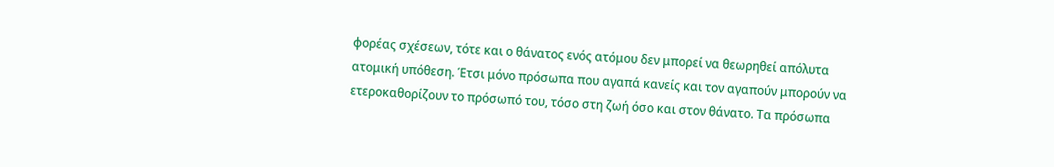φορέας σχέσεων, τότε και ο θάνατος ενός ατόμου δεν μπορεί να θεωρηθεί απόλυτα ατομική υπόθεση. Έτσι μόνο πρόσωπα που αγαπά κανείς και τον αγαπούν μπορούν να ετεροκαθορίζουν το πρόσωπό του, τόσο στη ζωή όσο και στον θάνατο. Τα πρόσωπα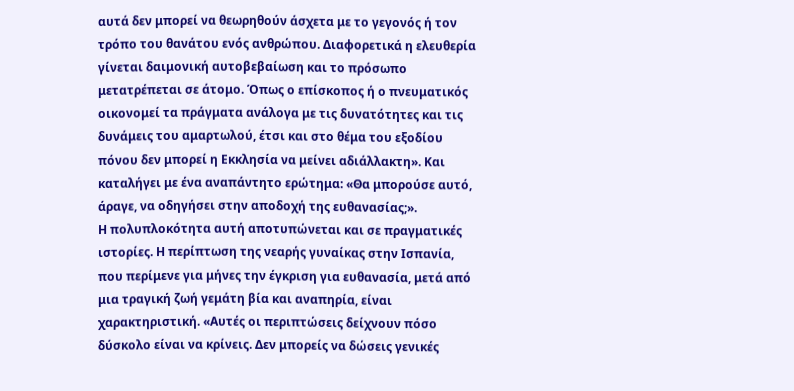αυτά δεν μπορεί να θεωρηθούν άσχετα με το γεγονός ή τον τρόπο του θανάτου ενός ανθρώπου. Διαφορετικά η ελευθερία γίνεται δαιμονική αυτοβεβαίωση και το πρόσωπο μετατρέπεται σε άτομο. Όπως ο επίσκοπος ή ο πνευματικός οικονομεί τα πράγματα ανάλογα με τις δυνατότητες και τις δυνάμεις του αμαρτωλού, έτσι και στο θέμα του εξοδίου πόνου δεν μπορεί η Εκκλησία να μείνει αδιάλλακτη». Και καταλήγει με ένα αναπάντητο ερώτημα: «Θα μπορούσε αυτό, άραγε, να οδηγήσει στην αποδοχή της ευθανασίας;».
Η πολυπλοκότητα αυτή αποτυπώνεται και σε πραγματικές ιστορίες. Η περίπτωση της νεαρής γυναίκας στην Ισπανία, που περίμενε για μήνες την έγκριση για ευθανασία, μετά από μια τραγική ζωή γεμάτη βία και αναπηρία, είναι χαρακτηριστική. «Αυτές οι περιπτώσεις δείχνουν πόσο δύσκολο είναι να κρίνεις. Δεν μπορείς να δώσεις γενικές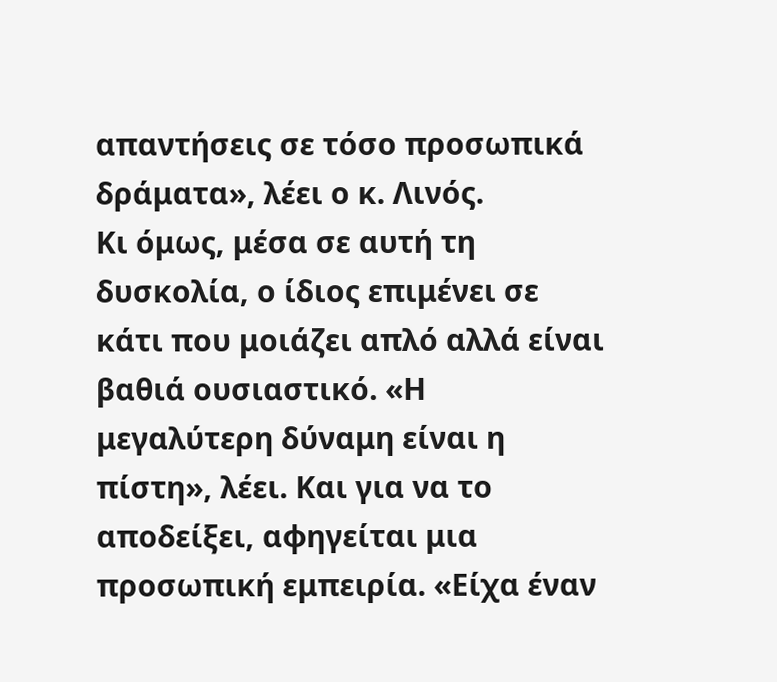απαντήσεις σε τόσο προσωπικά δράματα», λέει ο κ. Λινός.
Κι όμως, μέσα σε αυτή τη δυσκολία, ο ίδιος επιμένει σε κάτι που μοιάζει απλό αλλά είναι βαθιά ουσιαστικό. «Η μεγαλύτερη δύναμη είναι η πίστη», λέει. Και για να το αποδείξει, αφηγείται μια προσωπική εμπειρία. «Είχα έναν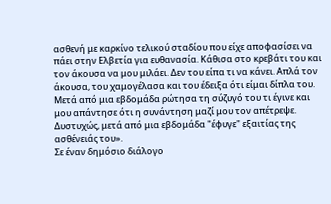ασθενή με καρκίνο τελικού σταδίου που είχε αποφασίσει να πάει στην Ελβετία για ευθανασία. Κάθισα στο κρεβάτι του και τον άκουσα να μου μιλάει. Δεν του είπα τι να κάνει. Απλά τον άκουσα, του χαμογέλασα και του έδειξα ότι είμαι δίπλα του. Μετά από μια εβδομάδα ρώτησα τη σύζυγό του τι έγινε και μου απάντησε ότι η συνάντηση μαζί μου τον απέτρεψε. Δυστυχώς, μετά από μια εβδομάδα "έφυγε" εξαιτίας της ασθένειάς του».
Σε έναν δημόσιο διάλογο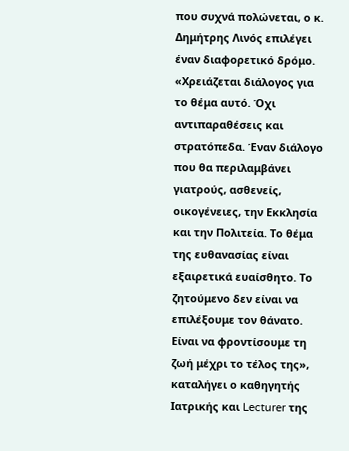που συχνά πολώνεται, ο κ. Δημήτρης Λινός επιλέγει έναν διαφορετικό δρόμο. «Χρειάζεται διάλογος για το θέμα αυτό. Όχι αντιπαραθέσεις και στρατόπεδα. Έναν διάλογο που θα περιλαμβάνει γιατρούς, ασθενείς, οικογένειες, την Εκκλησία και την Πολιτεία. Το θέμα της ευθανασίας είναι εξαιρετικά ευαίσθητο. Το ζητούμενο δεν είναι να επιλέξουμε τον θάνατο. Είναι να φροντίσουμε τη ζωή μέχρι το τέλος της», καταλήγει ο καθηγητής Ιατρικής και Lecturer της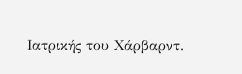Ιατρικής του Χάρβαρντ.